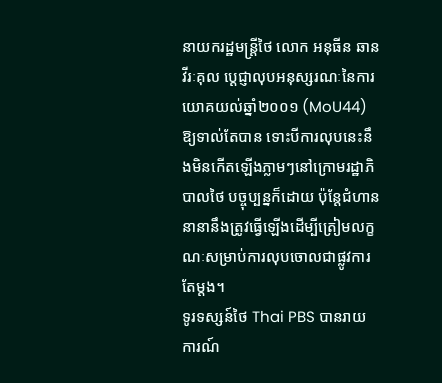នាយករដ្ឋមន្ត្រីថៃ លោក អនុធីន ឆានវីរៈគុល ប្ដេជ្ញាលុបអនុស្សរណៈនៃការយោគយល់ឆ្នាំ២០០១ (MoU44) ឱ្យទាល់តែបាន ទោះបីការលុបនេះនឹងមិនកើតឡើងភ្លាមៗនៅក្រោមរដ្ឋាភិបាលថៃ បច្ចុប្បន្នក៏ដោយ ប៉ុន្តែជំហាននានានឹងត្រូវធ្វើឡើងដើម្បីត្រៀមលក្ខណៈសម្រាប់ការលុបចោលជាផ្លូវការតែម្តង។
ទូរទស្សន៍ថៃ Thai PBS បានរាយការណ៍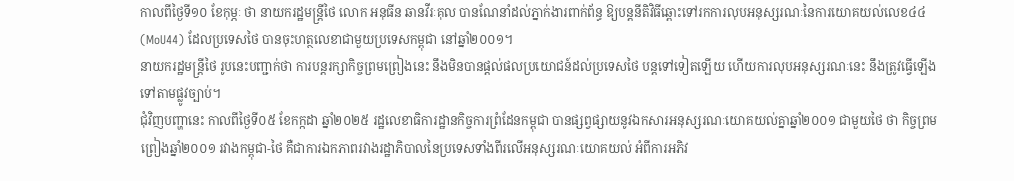កាលពីថ្ងៃទី១០ ខែកុម្ភៈ ថា នាយករដ្ឋមន្ត្រីថៃ លោក អនុធីន ឆានវីរៈគុល បានណែនាំដល់ភ្នាក់ងារពាក់ព័ន្ធ ឱ្យបន្តនីតិវិធីឆ្ពោះទៅរកការលុបអនុស្សរណៈនៃការយោគយល់លេខ៤៤ (MoU44) ដែលប្រទេសថៃ បានចុះហត្ថលេខាជាមួយប្រទេសកម្ពុជា នៅឆ្នាំ២០០១។
នាយករដ្ឋមន្ត្រីថៃ រូបនេះបញ្ជាក់ថា ការបន្តរក្សាកិច្ចព្រមព្រៀងនេះ នឹងមិនបានផ្តល់ផលប្រយោជន៍ដល់ប្រទេសថៃ បន្តទៅទៀតឡើយ ហើយការលុបអនុស្សរណៈនេះ នឹងត្រូវធ្វើឡើងទៅតាមផ្លូវច្បាប់។
ជុំវិញបញ្ហានេះ កាលពីថ្ងៃទី០៥ ខែកក្កដា ឆ្នាំ២០២៥ រដ្ឋលេខាធិការដ្ឋានកិច្ចការព្រំដែនកម្ពុជា បានផ្សព្វផ្សាយនូវឯកសារអនុស្សរណៈយោគយល់គ្នាឆ្នាំ២០០១ ជាមួយថៃ ថា កិច្ចព្រមព្រៀងឆ្នាំ២០០១ រវាងកម្ពុជា-ថៃ គឺជាការឯកភាពរវាងរដ្ឋាភិបាលនៃប្រទេសទាំងពីរលើអនុស្សរណៈយោគយល់ អំពីការអភិវ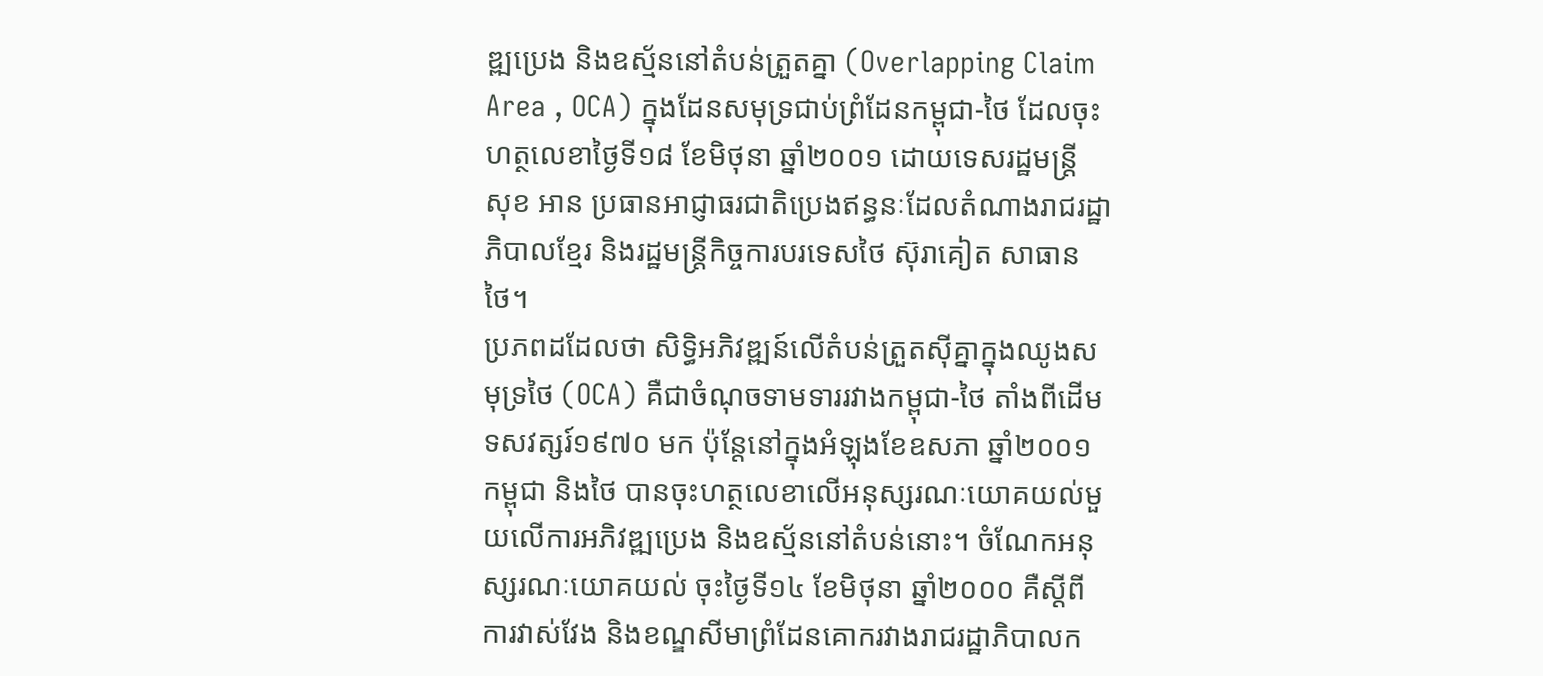ឌ្ឍប្រេង និងឧស្ម័ននៅតំបន់ត្រួតគ្នា (Overlapping Claim Area , OCA) ក្នុងដែនសមុទ្រជាប់ព្រំដែនកម្ពុជា-ថៃ ដែលចុះហត្ថលេខាថ្ងៃទី១៨ ខែមិថុនា ឆ្នាំ២០០១ ដោយទេសរដ្ឋមន្ត្រី សុខ អាន ប្រធានអាជ្ញាធរជាតិប្រេងឥន្ធនៈដែលតំណាងរាជរដ្ឋាភិបាលខ្មែរ និងរដ្ឋមន្ត្រីកិច្ចការបរទេសថៃ ស៊ុរាគៀត សាធានថៃ។
ប្រភពដដែលថា សិទ្ធិអភិវឌ្ឍន៍លើតំបន់ត្រួតស៊ីគ្នាក្នុងឈូងសមុទ្រថៃ (OCA) គឺជាចំណុចទាមទាររវាងកម្ពុជា-ថៃ តាំងពីដើមទសវត្សរ៍១៩៧០ មក ប៉ុន្តែនៅក្នុងអំឡុងខែឧសភា ឆ្នាំ២០០១ កម្ពុជា និងថៃ បានចុះហត្ថលេខាលើអនុស្សរណៈយោគយល់មួយលើការអភិវឌ្ឍប្រេង និងឧស្ម័ននៅតំបន់នោះ។ ចំណែកអនុស្សរណៈយោគយល់ ចុះថ្ងៃទី១៤ ខែមិថុនា ឆ្នាំ២០០០ គឺស្ដីពីការវាស់វែង និងខណ្ឌសីមាព្រំដែនគោករវាងរាជរដ្ឋាភិបាលក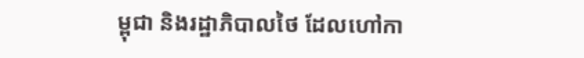ម្ពុជា និងរដ្ឋាភិបាលថៃ ដែលហៅកា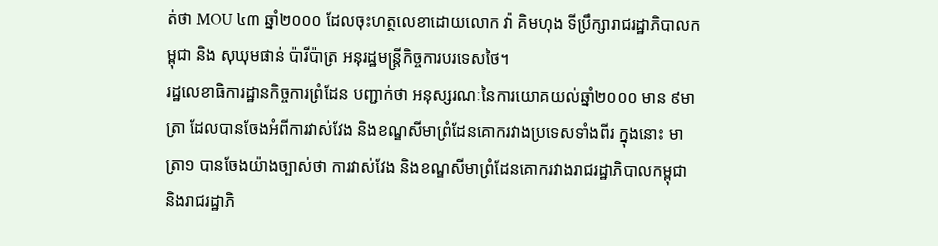ត់ថា MOU ៤៣ ឆ្នាំ២០០០ ដែលចុះហត្ថលេខាដោយលោក វ៉ា គិមហុង ទីប្រឹក្សារាជរដ្ឋាភិបាលកម្ពុជា និង សុឃុមផាន់ ប៉ារីប៉ាត្រ អនុរដ្ឋមន្ត្រីកិច្ចការបរទេសថៃ។
រដ្ឋលេខាធិការដ្ឋានកិច្ចការព្រំដែន បញ្ជាក់ថា អនុស្សរណៈនៃការយោគយល់ឆ្នាំ២០០០ មាន ៩មាត្រា ដែលបានចែងអំពីការវាស់វែង និងខណ្ឌសីមាព្រំដែនគោករវាងប្រទេសទាំងពីរ ក្នុងនោះ មាត្រា១ បានចែងយ៉ាងច្បាស់ថា ការវាស់វែង និងខណ្ឌសីមាព្រំដែនគោករវាងរាជរដ្ឋាភិបាលកម្ពុជា និងរាជរដ្ឋាភិ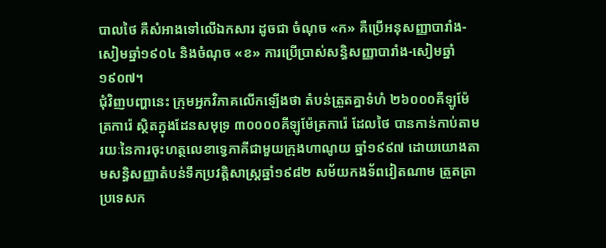បាលថៃ គឺសំអាងទៅលើឯកសារ ដូចជា ចំណុច «ក» គឺប្រើអនុសញ្ញាបារាំង-សៀមឆ្នាំ១៩០៤ និងចំណុច «ខ» ការប្រើប្រាស់សន្ធិសញ្ញាបារាំង-សៀមឆ្នាំ១៩០៧។
ជុំវិញបញ្ហានេះ ក្រុមអ្នកវិភាគលើកឡើងថា តំបន់ត្រួតគ្នាទំហំ ២៦០០០គីឡូម៉ែត្រការ៉េ ស្ថិតក្នុងដែនសមុទ្រ ៣០០០០គីឡូម៉ែត្រការ៉េ ដែលថៃ បានកាន់កាប់តាមរយៈនៃការចុះហត្ថលេខាទ្វេភាគីជាមួយក្រុងហាណូយ ឆ្នាំ១៩៩៧ ដោយយោងតាមសន្ធិសញ្ញាតំបន់ទឹកប្រវត្តិសាស្ត្រឆ្នាំ១៩៨២ សម័យកងទ័ពវៀតណាម ត្រួតត្រាប្រទេសក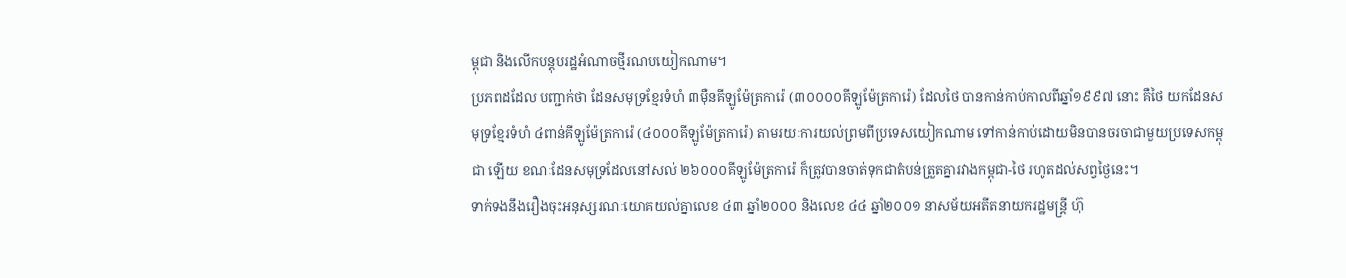ម្ពុជា និងលើកបន្តុបរដ្ឋអំណាចថ្មីរណបយៀកណាម។
ប្រភពដដែល បញ្ជាក់ថា ដែនសមុទ្រខ្មែរទំហំ ៣ម៉ឺនគីឡូម៉ែត្រការ៉េ (៣០០០០គីឡូម៉ែត្រការ៉េ) ដែលថៃ បានកាន់កាប់កាលពីឆ្នាំ១៩៩៧ នោះ គឺថៃ យកដែនសមុទ្រខ្មែរទំហំ ៤ពាន់គីឡូម៉ែត្រការ៉េ (៤០០០គីឡូម៉ែត្រការ៉េ) តាមរយៈការយល់ព្រមពីប្រទេសយៀកណាម ទៅកាន់កាប់ដោយមិនបានចរចាជាមួយប្រទេសកម្ពុជា ឡើយ ខណៈដែនសមុទ្រដែលនៅសល់ ២៦០០០គីឡូម៉ែត្រការ៉េ ក៏ត្រូវបានចាត់ទុកជាតំបន់ត្រួតគ្នារវាងកម្ពុជា-ថៃ រហូតដល់សព្វថ្ងៃនេះ។
ទាក់ទងនឹងរឿងចុះអនុស្សរណៈយោគយល់គ្នាលេខ ៤៣ ឆ្នាំ២០០០ និងលេខ ៤៤ ឆ្នាំ២០០១ នាសម័យអតីតនាយករដ្ឋមន្ត្រី ហ៊ុ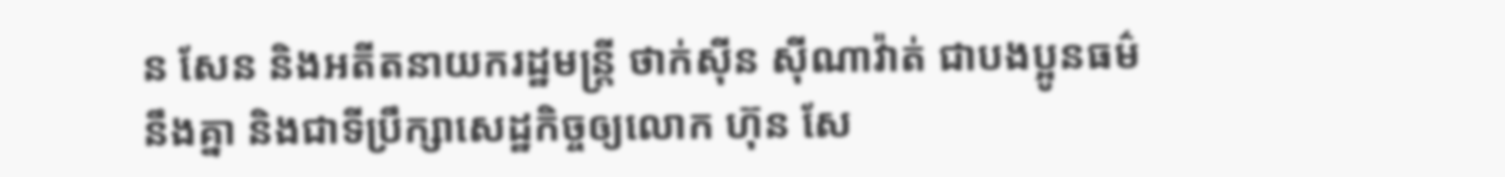ន សែន និងអតីតនាយករដ្ឋមន្ត្រី ថាក់ស៊ីន ស៊ីណាវ៉ាត់ ជាបងប្អូនធម៌នឹងគ្នា និងជាទីប្រឹក្សាសេដ្ឋកិច្ចឲ្យលោក ហ៊ុន សែ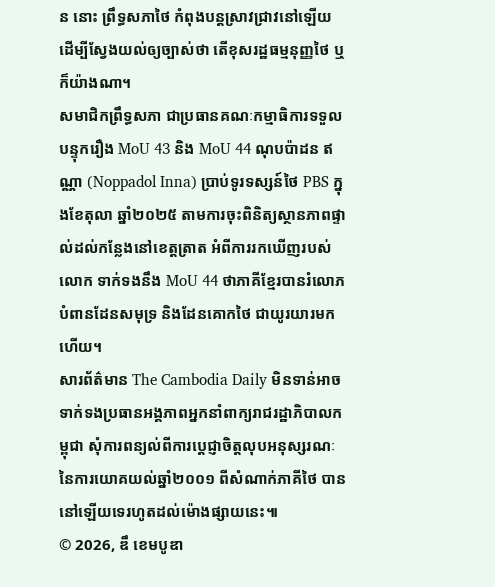ន នោះ ព្រឹទ្ធសភាថៃ កំពុងបន្តស្រាវជ្រាវនៅឡើយ ដើម្បីស្វែងយល់ឲ្យច្បាស់ថា តើខុសរដ្ឋធម្មនុញ្ញថៃ ឬក៏យ៉ាងណា។
សមាជិកព្រឹទ្ធសភា ជាប្រធានគណៈកម្មាធិការទទួលបន្ទុករឿង MoU 43 និង MoU 44 ណុបប៉ាដន ឥណ្ណា (Noppadol Inna) ប្រាប់ទូរទស្សន៍ថៃ PBS ក្នុងខែតុលា ឆ្នាំ២០២៥ តាមការចុះពិនិត្យស្ថានភាពផ្ទាល់ដល់កន្លែងនៅខេត្តត្រាត អំពីការរកឃើញរបស់លោក ទាក់ទងនឹង MoU 44 ថាភាគីខ្មែរបានរំលោភបំពានដែនសមុទ្រ និងដែនគោកថៃ ជាយូរយារមកហើយ។
សារព័ត៌មាន The Cambodia Daily មិនទាន់អាចទាក់ទងប្រធានអង្គភាពអ្នកនាំពាក្យរាជរដ្ឋាភិបាលកម្ពុជា សុំការពន្យល់ពីការប្ដេជ្ញាចិត្តលុបអនុស្សរណៈនៃការយោគយល់ឆ្នាំ២០០១ ពីសំណាក់ភាគីថៃ បាននៅឡើយទេរហូតដល់ម៉ោងផ្សាយនេះ៕
© 2026, ឌឹ ខេមបូឌា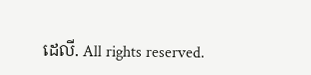ដេលី. All rights reserved.